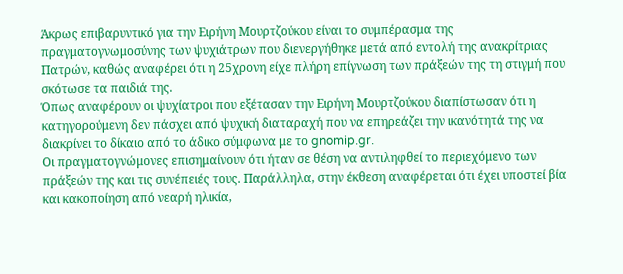Άκρως επιβαρυντικό για την Ειρήνη Μουρτζούκου είναι το συμπέρασμα της πραγματογνωμοσύνης των ψυχιάτρων που διενεργήθηκε μετά από εντολή της ανακρίτριας Πατρών, καθώς αναφέρει ότι η 25χρονη είχε πλήρη επίγνωση των πράξεών της τη στιγμή που σκότωσε τα παιδιά της.
Όπως αναφέρουν οι ψυχίατροι που εξέτασαν την Ειρήνη Μουρτζούκου διαπίστωσαν ότι η κατηγορούμενη δεν πάσχει από ψυχική διαταραχή που να επηρεάζει την ικανότητά της να διακρίνει το δίκαιο από το άδικο σύμφωνα με το gnomip.gr.
Οι πραγματογνώμονες επισημαίνουν ότι ήταν σε θέση να αντιληφθεί το περιεχόμενο των πράξεών της και τις συνέπειές τους. Παράλληλα, στην έκθεση αναφέρεται ότι έχει υποστεί βία και κακοποίηση από νεαρή ηλικία,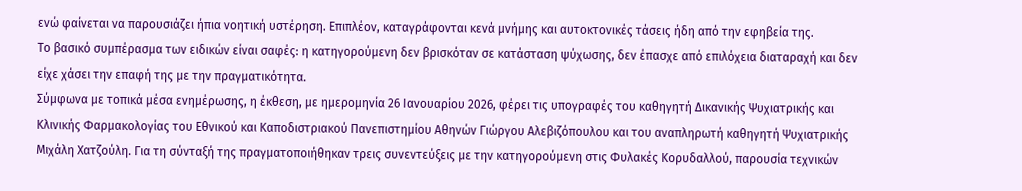ενώ φαίνεται να παρουσιάζει ήπια νοητική υστέρηση. Επιπλέον, καταγράφονται κενά μνήμης και αυτοκτονικές τάσεις ήδη από την εφηβεία της.
Το βασικό συμπέρασμα των ειδικών είναι σαφές: η κατηγορούμενη δεν βρισκόταν σε κατάσταση ψύχωσης, δεν έπασχε από επιλόχεια διαταραχή και δεν είχε χάσει την επαφή της με την πραγματικότητα.
Σύμφωνα με τοπικά μέσα ενημέρωσης, η έκθεση, με ημερομηνία 26 Ιανουαρίου 2026, φέρει τις υπογραφές του καθηγητή Δικανικής Ψυχιατρικής και Κλινικής Φαρμακολογίας του Εθνικού και Καποδιστριακού Πανεπιστημίου Αθηνών Γιώργου Αλεβιζόπουλου και του αναπληρωτή καθηγητή Ψυχιατρικής Μιχάλη Χατζούλη. Για τη σύνταξή της πραγματοποιήθηκαν τρεις συνεντεύξεις με την κατηγορούμενη στις Φυλακές Κορυδαλλού, παρουσία τεχνικών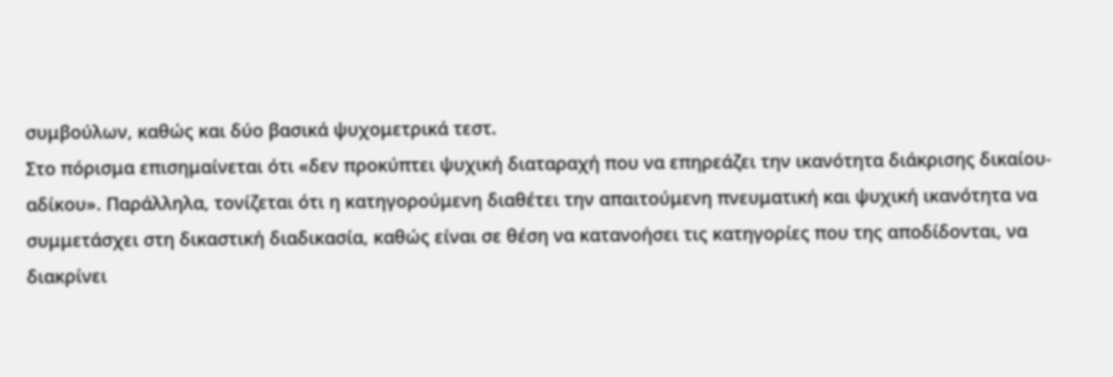συμβούλων, καθώς και δύο βασικά ψυχομετρικά τεστ.
Στο πόρισμα επισημαίνεται ότι «δεν προκύπτει ψυχική διαταραχή που να επηρεάζει την ικανότητα διάκρισης δικαίου-αδίκου». Παράλληλα, τονίζεται ότι η κατηγορούμενη διαθέτει την απαιτούμενη πνευματική και ψυχική ικανότητα να συμμετάσχει στη δικαστική διαδικασία, καθώς είναι σε θέση να κατανοήσει τις κατηγορίες που της αποδίδονται, να διακρίνει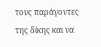τους παράγοντες της δίκης και να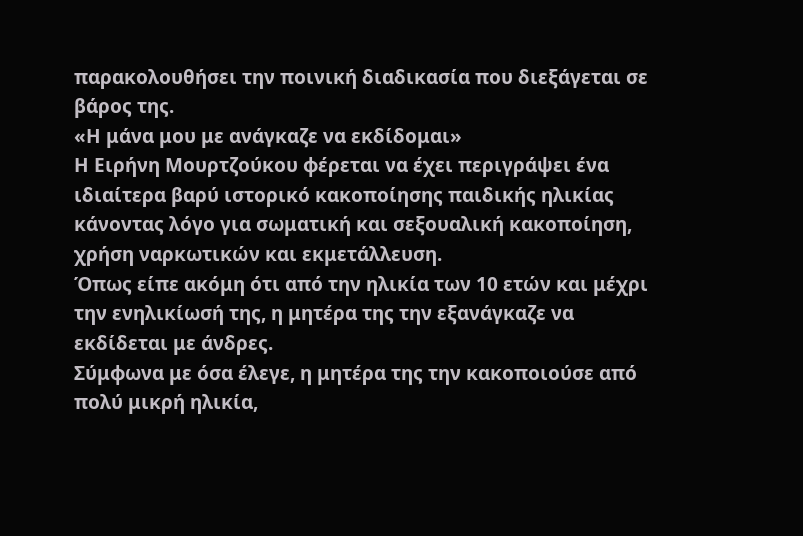παρακολουθήσει την ποινική διαδικασία που διεξάγεται σε βάρος της.
«Η μάνα μου με ανάγκαζε να εκδίδομαι»
Η Ειρήνη Μουρτζούκου φέρεται να έχει περιγράψει ένα ιδιαίτερα βαρύ ιστορικό κακοποίησης παιδικής ηλικίας κάνοντας λόγο για σωματική και σεξουαλική κακοποίηση, χρήση ναρκωτικών και εκμετάλλευση.
Όπως είπε ακόμη ότι από την ηλικία των 10 ετών και μέχρι την ενηλικίωσή της, η μητέρα της την εξανάγκαζε να εκδίδεται με άνδρες.
Σύμφωνα με όσα έλεγε, η μητέρα της την κακοποιούσε από πολύ μικρή ηλικία,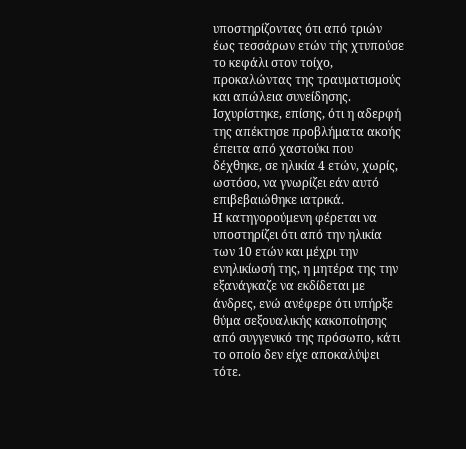υποστηρίζοντας ότι από τριών έως τεσσάρων ετών τής χτυπούσε το κεφάλι στον τοίχο, προκαλώντας της τραυματισμούς και απώλεια συνείδησης. Ισχυρίστηκε, επίσης, ότι η αδερφή της απέκτησε προβλήματα ακοής έπειτα από χαστούκι που δέχθηκε, σε ηλικία 4 ετών, χωρίς, ωστόσο, να γνωρίζει εάν αυτό επιβεβαιώθηκε ιατρικά.
Η κατηγορούμενη φέρεται να υποστηρίζει ότι από την ηλικία των 10 ετών και μέχρι την ενηλικίωσή της, η μητέρα της την εξανάγκαζε να εκδίδεται με άνδρες, ενώ ανέφερε ότι υπήρξε θύμα σεξουαλικής κακοποίησης από συγγενικό της πρόσωπο, κάτι το οποίο δεν είχε αποκαλύψει τότε.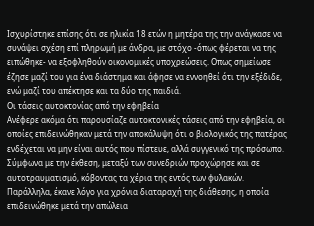Ισχυρίστηκε επίσης ότι σε ηλικία 18 ετών η μητέρα της την ανάγκασε να συνάψει σχέση επί πληρωμή με άνδρα, με στόχο -όπως φέρεται να της ειπώθηκε- να εξοφληθούν οικονομικές υποχρεώσεις. Οπως σημείωσε έζησε μαζί του για ένα διάστημα και άφησε να εννοηθεί ότι την εξέδιδε, ενώ μαζί του απέκτησε και τα δύο της παιδιά.
Οι τάσεις αυτοκτονίας από την εφηβεία
Ανέφερε ακόμα ότι παρουσίαζε αυτοκτονικές τάσεις από την εφηβεία, οι οποίες επιδεινώθηκαν μετά την αποκάλυψη ότι ο βιολογικός της πατέρας ενδέχεται να μην είναι αυτός που πίστευε, αλλά συγγενικό της πρόσωπο.
Σύμφωνα με την έκθεση, μεταξύ των συνεδριών προχώρησε και σε αυτοτραυματισμό, κόβοντας τα χέρια της εντός των φυλακών. Παράλληλα, έκανε λόγο για χρόνια διαταραχή της διάθεσης, η οποία επιδεινώθηκε μετά την απώλεια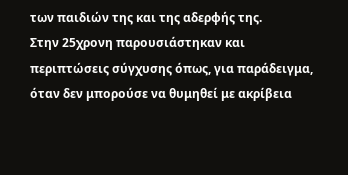των παιδιών της και της αδερφής της.
Στην 25χρονη παρουσιάστηκαν και περιπτώσεις σύγχυσης όπως, για παράδειγμα, όταν δεν μπορούσε να θυμηθεί με ακρίβεια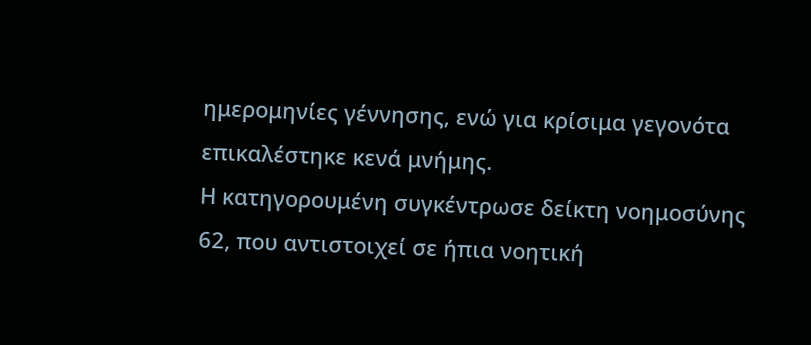ημερομηνίες γέννησης, ενώ για κρίσιμα γεγονότα επικαλέστηκε κενά μνήμης.
Η κατηγορουμένη συγκέντρωσε δείκτη νοημοσύνης 62, που αντιστοιχεί σε ήπια νοητική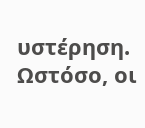υστέρηση. Ωστόσο, οι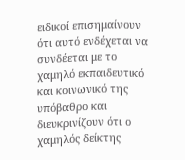ειδικοί επισημαίνουν ότι αυτό ενδέχεται να συνδέεται με το χαμηλό εκπαιδευτικό και κοινωνικό της υπόβαθρο και διευκρινίζουν ότι ο χαμηλός δείκτης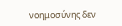νοημοσύνης δεν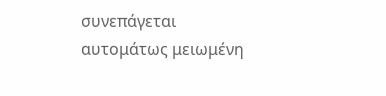συνεπάγεται αυτομάτως μειωμένη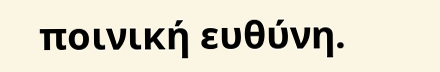ποινική ευθύνη.